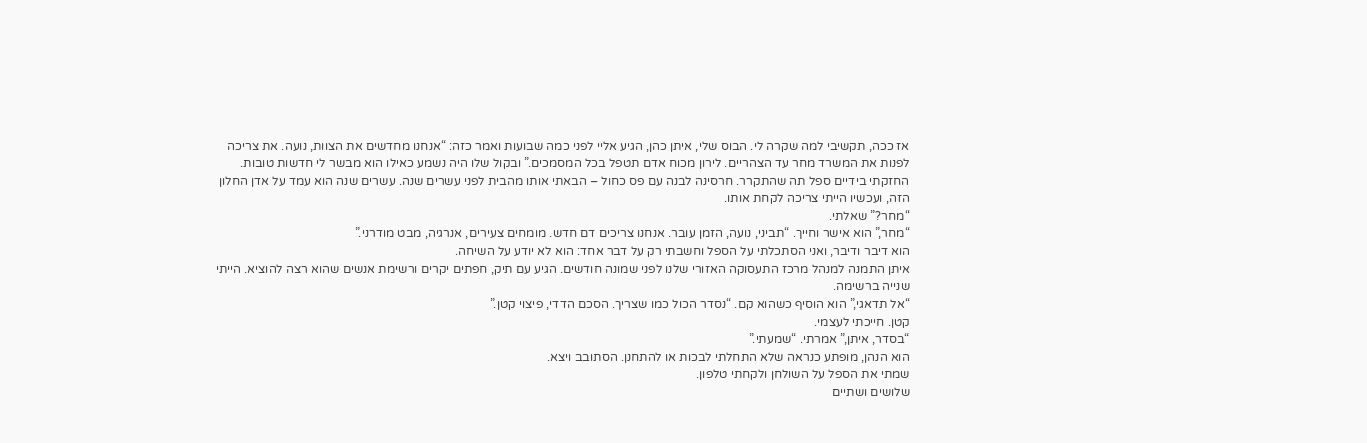אז ככה, תקשיבי למה שקרה לי. הבוס שלי, איתן כהן, הגיע אליי לפני כמה שבועות ואמר כזה: “אנחנו מחדשים את הצוות, נועה. את צריכה לפנות את המשרד מחר עד הצהריים. לירון מכוח אדם תטפל בכל המסמכים.” ובקול שלו היה נשמע כאילו הוא מבשר לי חדשות טובות.
החזקתי בידיים ספל תה שהתקרר. חרסינה לבנה עם פס כחול – הבאתי אותו מהבית לפני עשרים שנה. עשרים שנה הוא עמד על אדן החלון הזה, ועכשיו הייתי צריכה לקחת אותו.
“מחר?” שאלתי.
“מחר,” הוא אישר וחייך. “תביני, נועה, הזמן עובר. אנחנו צריכים דם חדש. מומחים צעירים, אנרגיה, מבט מודרני.”
הוא דיבר ודיבר, ואני הסתכלתי על הספל וחשבתי רק על דבר אחד: הוא לא יודע על השיחה.
איתן התמנה למנהל מרכז התעסוקה האזורי שלנו לפני שמונה חודשים. הגיע עם תיק, חפתים יקרים ורשימת אנשים שהוא רצה להוציא. הייתי שנייה ברשימה.
“אל תדאגי,” הוא הוסיף כשהוא קם. “נסדר הכול כמו שצריך. הסכם הדדי, פיצוי קטן.”
קטן. חייכתי לעצמי.
“בסדר, איתן,” אמרתי. “שמעתי.”
הוא הנהן, מופתע כנראה שלא התחלתי לבכות או להתחנן. הסתובב ויצא.
שמתי את הספל על השולחן ולקחתי טלפון.
שלושים ושתיים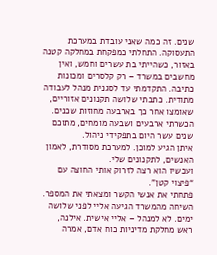שנים. זה כמה שאני עובדת במערכת התעסוקה. התחלתי כמפקחת במחלקה קטנה באזור, כשהייתי בת עשרים וחמש, ואין מחשבים במשרד – רק קלסרים ומכונות כתיבה. התקדמתי עד לסגנית מנהל לעבודה מתודית. כתבתי שלושה תקנונים אזוריים, שאומצו אחר כך בארבעה מחוזות שכנים. הכשרתי ארבעים ושבעה מומחים, מתוכם שנים עשר היום בתפקידי ניהול.
איתן הגיע למוכן. למערכת מסודרת, לאמון האנשים, לתקנונים שלי.
ועכשיו הוא רצה לזרוק אותי החוצה עם “פיצוי קטן”.
פתחתי את אנשי הקשר ומצאתי את המספר.
השיחה מהמשרד הגיעה אליי לפני שלושה ימים. לא למנהל – אליי אישית. אילנה, ראש מחלקת מדיניות כוח אדם, אמרה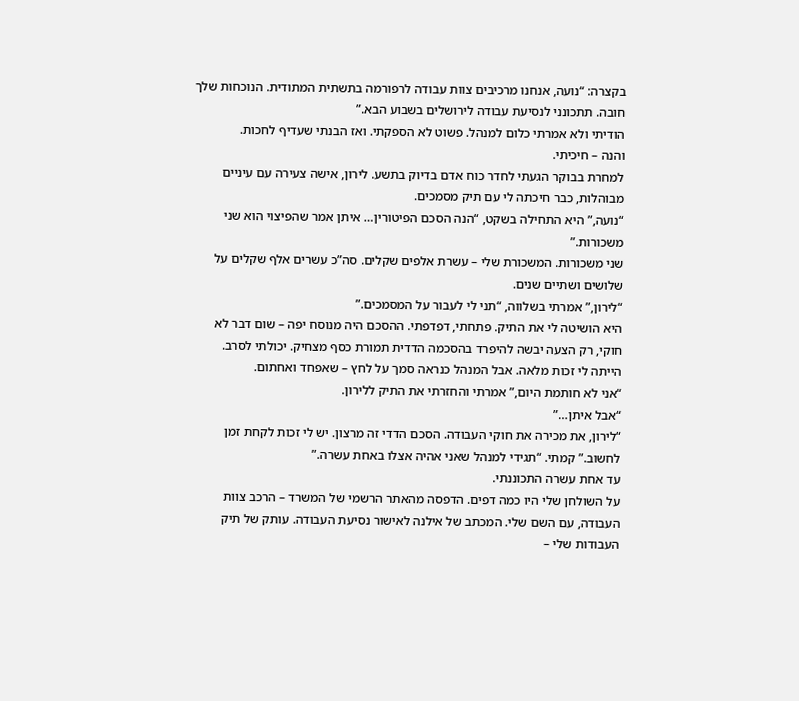בקצרה: “נועה, אנחנו מרכיבים צוות עבודה לרפורמה בתשתית המתודית. הנוכחות שלך חובה. תתכונני לנסיעת עבודה לירושלים בשבוע הבא.”
הודיתי ולא אמרתי כלום למנהל. פשוט לא הספקתי. ואז הבנתי שעדיף לחכות.
והנה – חיכיתי.
למחרת בבוקר הגעתי לחדר כוח אדם בדיוק בתשע. לירון, אישה צעירה עם עיניים מבוהלות, כבר חיכתה לי עם תיק מסמכים.
“נועה,” היא התחילה בשקט, “הנה הסכם הפיטורין… איתן אמר שהפיצוי הוא שני משכורות.”
שני משכורות. המשכורת שלי – עשרת אלפים שקלים. סה”כ עשרים אלף שקלים על שלושים ושתיים שנים.
“לירון,” אמרתי בשלווה, “תני לי לעבור על המסמכים.”
היא הושיטה לי את התיק. פתחתי, דפדפתי. ההסכם היה מנוסח יפה – שום דבר לא חוקי, רק הצעה יבשה להיפרד בהסכמה הדדית תמורת כסף מצחיק. יכולתי לסרב. הייתה לי זכות מלאה. אבל המנהל כנראה סמך על לחץ – שאפחד ואחתום.
“אני לא חותמת היום,” אמרתי והחזרתי את התיק ללירון.
“אבל איתן…”
“לירון, את מכירה את חוקי העבודה. הסכם הדדי זה מרצון. יש לי זכות לקחת זמן לחשוב.” קמתי. “תגידי למנהל שאני אהיה אצלו באחת עשרה.”
עד אחת עשרה התכוננתי.
על השולחן שלי היו כמה דפים. הדפסה מהאתר הרשמי של המשרד – הרכב צוות העבודה, עם השם שלי. המכתב של אילנה לאישור נסיעת העבודה. עותק של תיק העבודות שלי –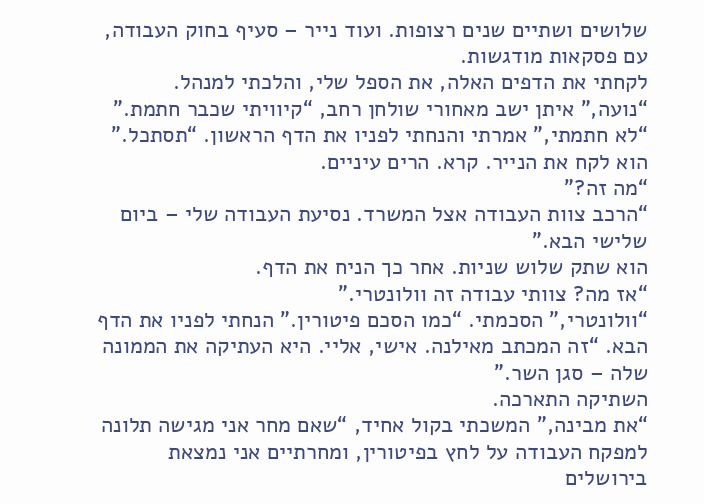שלושים ושתיים שנים רצופות. ועוד נייר – סעיף בחוק העבודה, עם פסקאות מודגשות.
לקחתי את הדפים האלה, את הספל שלי, והלכתי למנהל.
“נועה,” איתן ישב מאחורי שולחן רחב, “קיוויתי שכבר חתמת.”
“לא חתמתי,” אמרתי והנחתי לפניו את הדף הראשון. “תסתכל.”
הוא לקח את הנייר. קרא. הרים עיניים.
“מה זה?”
“הרכב צוות העבודה אצל המשרד. נסיעת העבודה שלי – ביום שלישי הבא.”
הוא שתק שלוש שניות. אחר כך הניח את הדף.
“אז מה? צוותי עבודה זה וולונטרי.”
“וולונטרי,” הסכמתי. “כמו הסכם פיטורין.” הנחתי לפניו את הדף הבא. “זה המכתב מאילנה. אישי, אליי. היא העתיקה את הממונה שלה – סגן השר.”
השתיקה התארכה.
“את מבינה,” המשכתי בקול אחיד, “שאם מחר אני מגישה תלונה למפקח העבודה על לחץ בפיטורין, ומחרתיים אני נמצאת בירושלים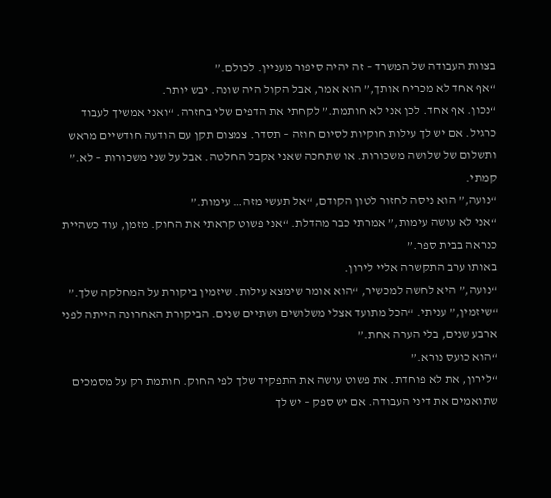בצוות העבודה של המשרד – זה יהיה סיפור מעניין. לכולם.”
“אף אחד לא מכריח אותך,” הוא אמר, אבל הקול היה שונה. יבש יותר.
“נכון. אף אחד. לכן אני לא חותמת.” לקחתי את הדפים שלי בחזרה. “ואני אמשיך לעבוד כרגיל. אם יש לך עילות חוקיות לסיום חוזה – תסדר. צמצום תקן עם הודעה חודשיים מראש ותשלום של שלושה משכורות. או שתחכה שאני אקבל החלטה. אבל על שני משכורות – לא.”
קמתי.
“נועה,” הוא ניסה לחזור לטון הקודם, “אל תעשי מזה… עימות.”
“אני לא עושה עימות,” אמרתי כבר מהדלת. “אני פשוט קראתי את החוק. מזמן, עוד כשהיית כנראה בבית ספר.”
באותו ערב התקשרה אליי לירון.
“נועה,” היא לחשה למכשיר, “הוא אומר שימצא עילות. שיזמין ביקורת על המחלקה שלך.”
“שיזמין,” עניתי. “הכל מתועד אצלי משלושים ושתיים שנים. הביקורת האחרונה הייתה לפני ארבע שנים, בלי הערה אחת.”
“הוא כועס נורא.”
“לירון, את לא פוחדת. את פשוט עושה את התפקיד שלך לפי החוק. חותמת רק על מסמכים שתואמים את דיני העבודה. אם יש ספק – יש לך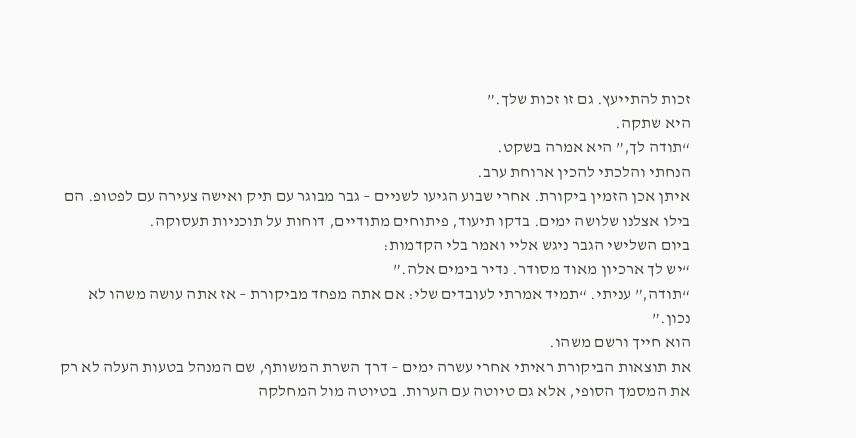זכות להתייעץ. גם זו זכות שלך.”
היא שתקה.
“תודה לך,” היא אמרה בשקט.
הנחתי והלכתי להכין ארוחת ערב.
איתן אכן הזמין ביקורת. אחרי שבוע הגיעו לשניים – גבר מבוגר עם תיק ואישה צעירה עם לפטופ. הם בילו אצלנו שלושה ימים. בדקו תיעוד, פיתוחים מתודיים, דוחות על תוכניות תעסוקה.
ביום השלישי הגבר ניגש אליי ואמר בלי הקדמות:
“יש לך ארכיון מאוד מסודר. נדיר בימים אלה.”
“תודה,” עניתי. “תמיד אמרתי לעובדים שלי: אם אתה מפחד מביקורת – אז אתה עושה משהו לא נכון.”
הוא חייך ורשם משהו.
את תוצאות הביקורת ראיתי אחרי עשרה ימים – דרך השרת המשותף, שם המנהל בטעות העלה לא רק את המסמך הסופי, אלא גם טיוטה עם הערות. בטיוטה מול המחלקה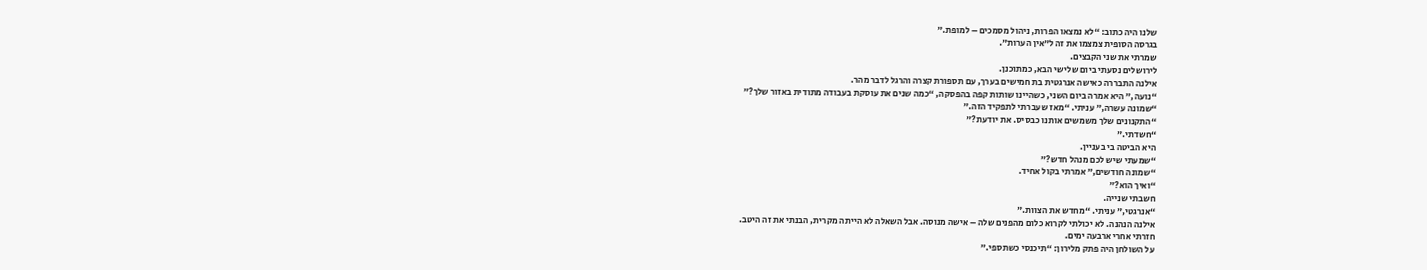שלנו היה כתוב: “לא נמצאו הפרות, ניהול מסמכים – למופת.”
בגרסה הסופית צמצמו את זה ל”אין הערות”.
שמרתי את שני הקבצים.
לירושלים נסעתי ביום שלישי הבא, כמתוכנן.
אילנה התבררה כאישה אנרגטית בת חמישים בערך, עם תספורת קצרה והרגל לדבר מהר.
“נועה,” היא אמרה ביום השני, כשהיינו שותות קפה בהפסקה, “כמה שנים את עוסקת בעבודה מתודית באזור שלך?”
“שמונה עשרה,” עניתי. “מאז שעברתי לתפקיד הזה.”
“התקנונים שלך משמשים אותנו כבסיס. את יודעת?”
“חשדתי.”
היא הביטה בי בעניין.
“שמעתי שיש לכם מנהל חדש?”
“שמונה חודשים,” אמרתי בקול אחיד.
“ואיך הוא?”
חשבתי שנייה.
“אנרגטי,” עניתי. “מחדש את הצוות.”
אילנה הנהנה. לא יכולתי לקרוא כלום מהפנים שלה – אישה מנוסה. אבל השאלה לא הייתה מקרית, הבנתי את זה היטב.
חזרתי אחרי ארבעה ימים.
על השולחן היה פתק מלירון: “תיכנסי כשתספי.”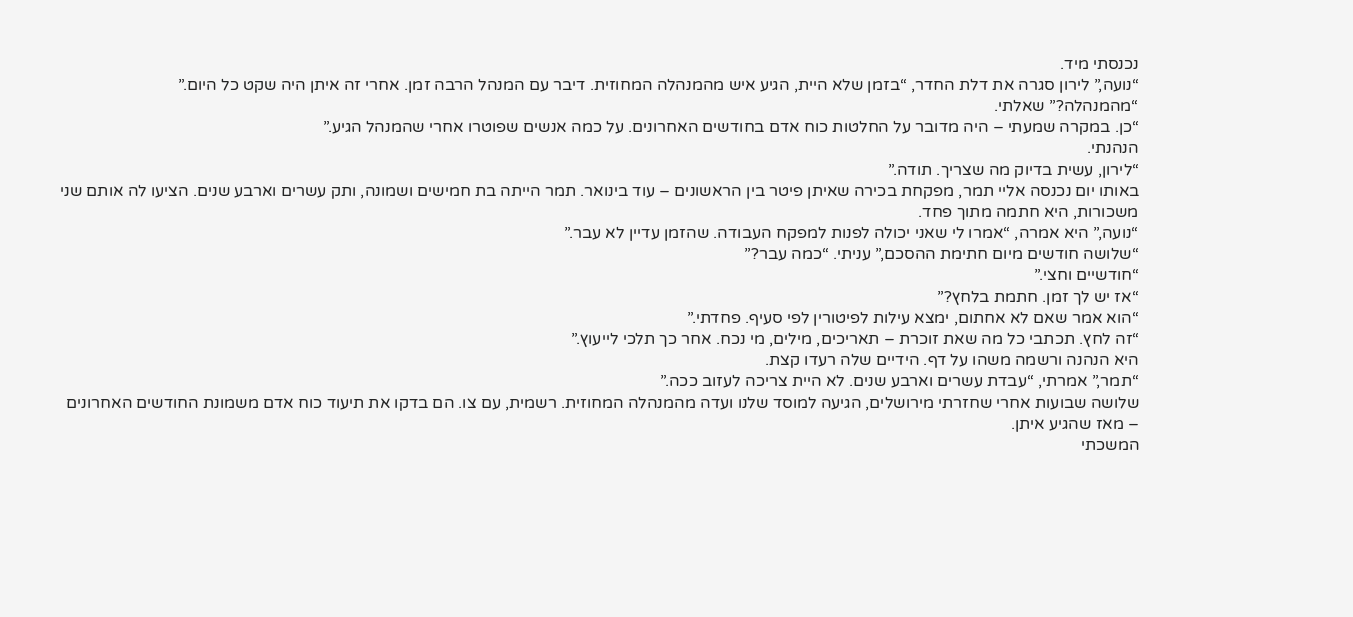נכנסתי מיד.
“נועה,” לירון סגרה את דלת החדר, “בזמן שלא היית, הגיע איש מהמנהלה המחוזית. דיבר עם המנהל הרבה זמן. אחרי זה איתן היה שקט כל היום.”
“מהמנהלה?” שאלתי.
“כן. במקרה שמעתי – היה מדובר על החלטות כוח אדם בחודשים האחרונים. על כמה אנשים שפוטרו אחרי שהמנהל הגיע.”
הנהנתי.
“לירון, עשית בדיוק מה שצריך. תודה.”
באותו יום נכנסה אליי תמר, מפקחת בכירה שאיתן פיטר בין הראשונים – עוד בינואר. תמר הייתה בת חמישים ושמונה, ותק עשרים וארבע שנים. הציעו לה אותם שני משכורות, היא חתמה מתוך פחד.
“נועה,” היא אמרה, “אמרו לי שאני יכולה לפנות למפקח העבודה. שהזמן עדיין לא עבר.”
“שלושה חודשים מיום חתימת ההסכם,” עניתי. “כמה עבר?”
“חודשיים וחצי.”
“אז יש לך זמן. חתמת בלחץ?”
“הוא אמר שאם לא אחתום, ימצא עילות לפיטורין לפי סעיף. פחדתי.”
“זה לחץ. תכתבי כל מה שאת זוכרת – תאריכים, מילים, מי נכח. אחר כך תלכי לייעוץ.”
היא הנהנה ורשמה משהו על דף. הידיים שלה רעדו קצת.
“תמר,” אמרתי, “עבדת עשרים וארבע שנים. לא היית צריכה לעזוב ככה.”
שלושה שבועות אחרי שחזרתי מירושלים, הגיעה למוסד שלנו ועדה מהמנהלה המחוזית. רשמית, עם צו. הם בדקו את תיעוד כוח אדם משמונת החודשים האחרונים – מאז שהגיע איתן.
המשכתי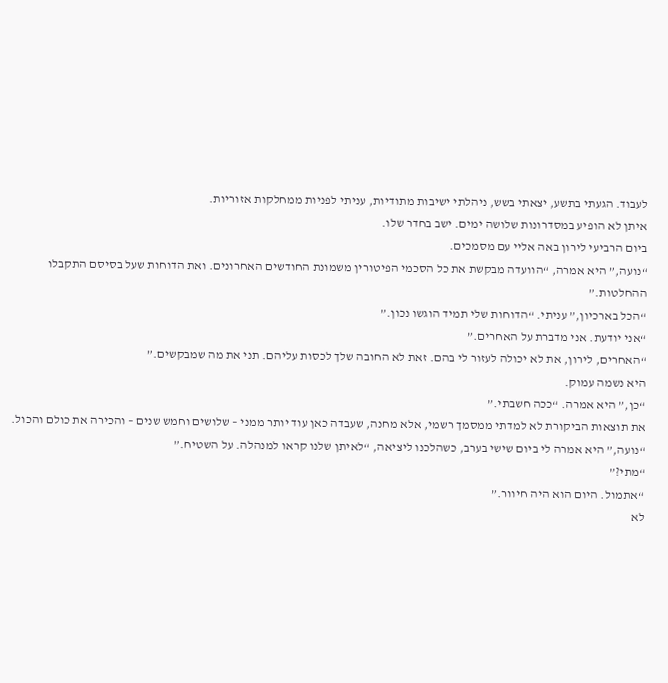לעבוד. הגעתי בתשע, יצאתי בשש, ניהלתי ישיבות מתודיות, עניתי לפניות ממחלקות אזוריות.
איתן לא הופיע במסדרונות שלושה ימים. ישב בחדר שלו.
ביום הרביעי לירון באה אליי עם מסמכים.
“נועה,” היא אמרה, “הוועדה מבקשת את כל הסכמי הפיטורין משמונת החודשים האחרונים. ואת הדוחות שעל בסיסם התקבלו ההחלטות.”
“הכל בארכיון,” עניתי. “הדוחות שלי תמיד הוגשו נכון.”
“אני יודעת. אני מדברת על האחרים.”
“האחרים, לירון, את לא יכולה לעזור לי בהם. זאת לא החובה שלך לכסות עליהם. תני את מה שמבקשים.”
היא נשמה עמוק.
“כן,” היא אמרה. “ככה חשבתי.”
את תוצאות הביקורת לא למדתי ממסמך רשמי, אלא מחנה, שעבדה כאן עוד יותר ממני – שלושים וחמש שנים – והכירה את כולם והכול.
“נועה,” היא אמרה לי ביום שישי בערב, כשהלכנו ליציאה, “לאיתן שלנו קראו למנהלה. על השטיח.”
“מתי?”
“אתמול. היום הוא היה חיוור.”
לא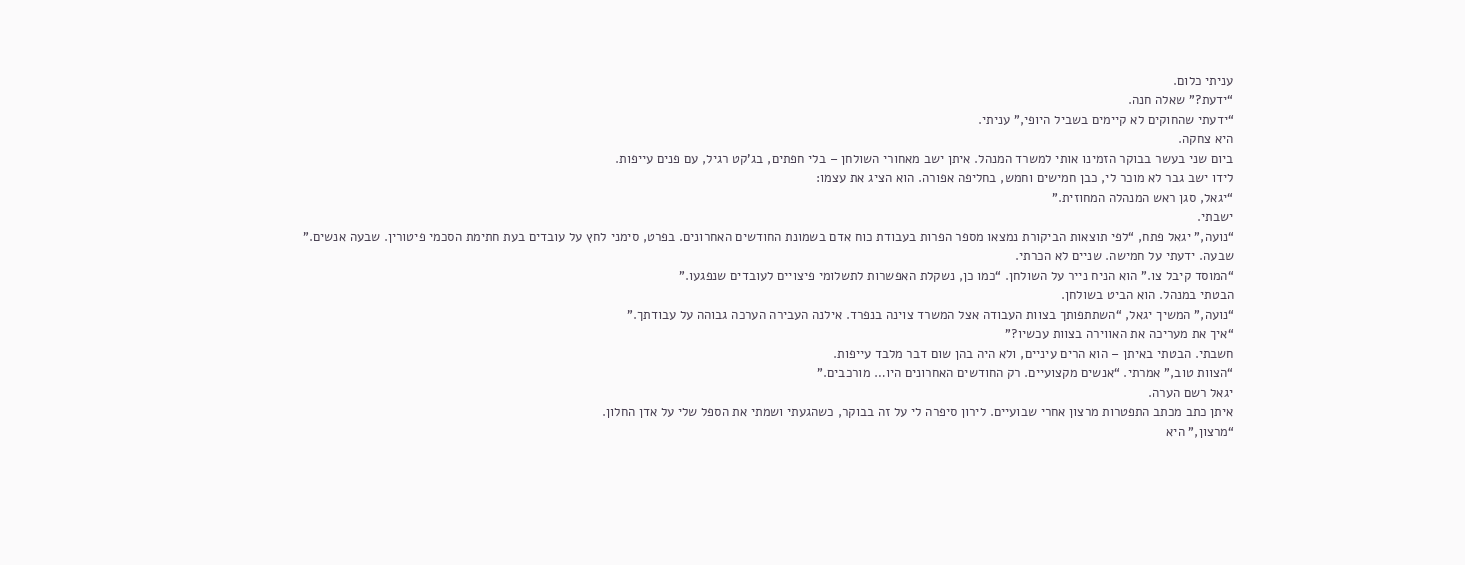עניתי כלום.
“ידעת?” שאלה חנה.
“ידעתי שהחוקים לא קיימים בשביל היופי,” עניתי.
היא צחקה.
ביום שני בעשר בבוקר הזמינו אותי למשרד המנהל. איתן ישב מאחורי השולחן – בלי חפתים, בג’קט רגיל, עם פנים עייפות.
לידו ישב גבר לא מוכר לי, כבן חמישים וחמש, בחליפה אפורה. הוא הציג את עצמו:
“יגאל, סגן ראש המנהלה המחוזית.”
ישבתי.
“נועה,” יגאל פתח, “לפי תוצאות הביקורת נמצאו מספר הפרות בעבודת כוח אדם בשמונת החודשים האחרונים. בפרט, סימני לחץ על עובדים בעת חתימת הסכמי פיטורין. שבעה אנשים.”
שבעה. ידעתי על חמישה. שניים לא הכרתי.
“המוסד קיבל צו.” הוא הניח נייר על השולחן. “כמו כן, נשקלת האפשרות לתשלומי פיצויים לעובדים שנפגעו.”
הבטתי במנהל. הוא הביט בשולחן.
“נועה,” המשיך יגאל, “השתתפותך בצוות העבודה אצל המשרד צוינה בנפרד. אילנה העבירה הערכה גבוהה על עבודתך.”
“איך את מעריכה את האווירה בצוות עכשיו?”
חשבתי. הבטתי באיתן – הוא הרים עיניים, ולא היה בהן שום דבר מלבד עייפות.
“הצוות טוב,” אמרתי. “אנשים מקצועיים. רק החודשים האחרונים היו… מורכבים.”
יגאל רשם הערה.
איתן כתב מכתב התפטרות מרצון אחרי שבועיים. לירון סיפרה לי על זה בבוקר, כשהגעתי ושמתי את הספל שלי על אדן החלון.
“מרצון,” היא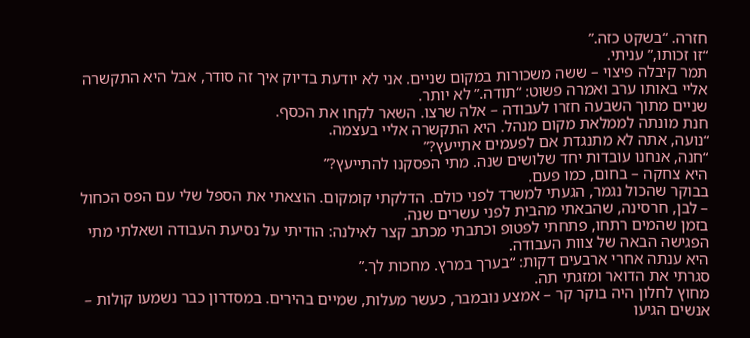חזרה. “בשקט כזה.”
“זו זכותו,” עניתי.
תמר קיבלה פיצוי – ששה משכורות במקום שניים. אני לא יודעת בדיוק איך זה סודר, אבל היא התקשרה אליי באותו ערב ואמרה פשוט: “תודה.” לא יותר.
שניים מתוך השבעה חזרו לעבודה – אלה שרצו. השאר לקחו את הכסף.
חנת מונתה לממלאת מקום מנהל. היא התקשרה אליי בעצמה.
“נועה, אתה לא מתנגדת אם לפעמים אתייעץ?”
“חנה, אנחנו עובדות יחד שלושים שנה. מתי הפסקנו להתייעץ?”
היא צחקה – בחום, כמו פעם.
בבוקר שהכול נגמר, הגעתי למשרד לפני כולם. הדלקתי קומקום. הוצאתי את הספל שלי עם הפס הכחול – לבן, חרסינה, שהבאתי מהבית לפני עשרים שנה.
בזמן שהמים רתחו, פתחתי לפטופ וכתבתי מכתב קצר לאילנה: הודיתי על נסיעת העבודה ושאלתי מתי הפגישה הבאה של צוות העבודה.
היא ענתה אחרי ארבעים דקות: “בערך במרץ. מחכות לך.”
סגרתי את הדואר ומזגתי תה.
מחוץ לחלון היה בוקר קר – אמצע נובמבר, כעשר מעלות, שמיים בהירים. במסדרון כבר נשמעו קולות – אנשים הגיעו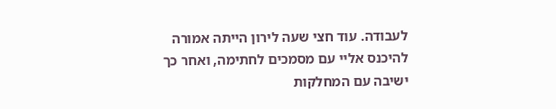לעבודה. עוד חצי שעה לירון הייתה אמורה להיכנס אליי עם מסמכים לחתימה, ואחר כך ישיבה עם המחלקות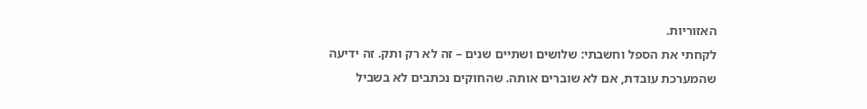האזוריות.
לקחתי את הספל וחשבתי: שלושים ושתיים שנים – זה לא רק ותק. זה ידיעה שהמערכת עובדת, אם לא שוברים אותה. שהחוקים נכתבים לא בשביל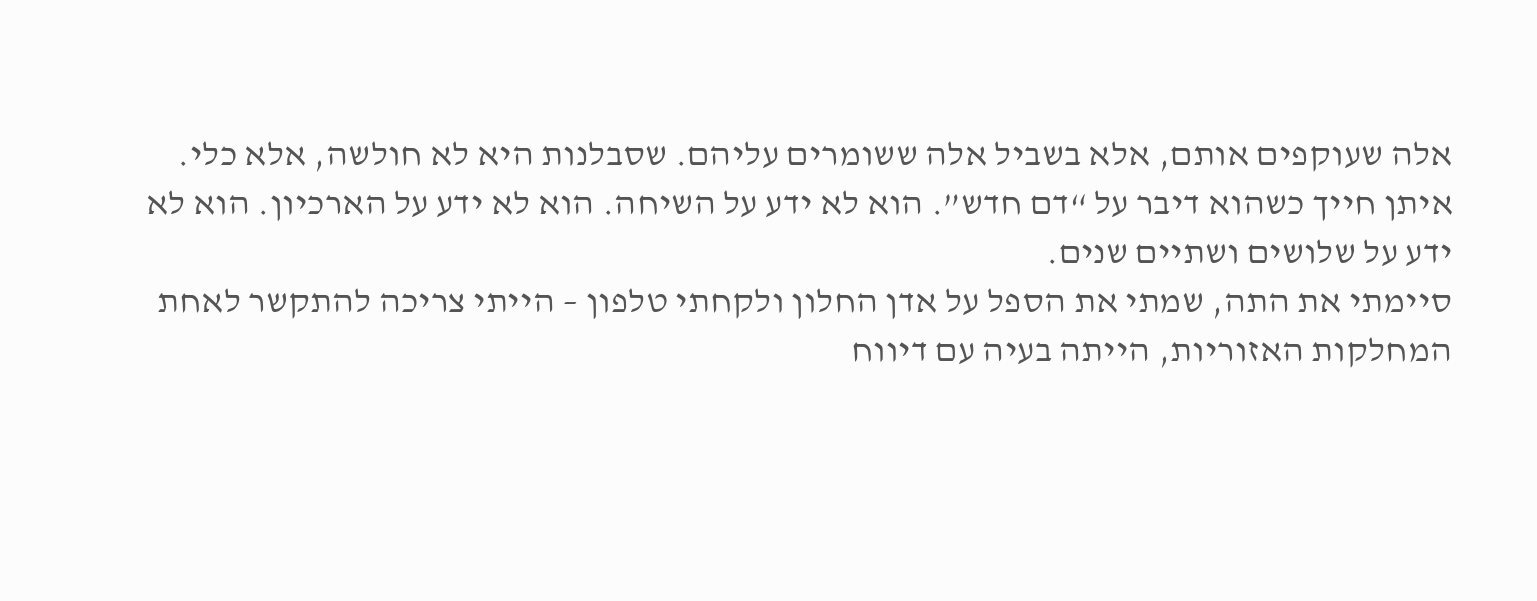אלה שעוקפים אותם, אלא בשביל אלה ששומרים עליהם. שסבלנות היא לא חולשה, אלא כלי.
איתן חייך כשהוא דיבר על “דם חדש”. הוא לא ידע על השיחה. הוא לא ידע על הארכיון. הוא לא ידע על שלושים ושתיים שנים.
סיימתי את התה, שמתי את הספל על אדן החלון ולקחתי טלפון – הייתי צריכה להתקשר לאחת המחלקות האזוריות, הייתה בעיה עם דיווח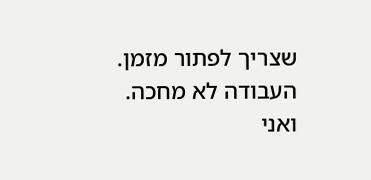שצריך לפתור מזמן.
העבודה לא מחכה.
ואני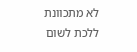לא מתכוונת ללכת לשום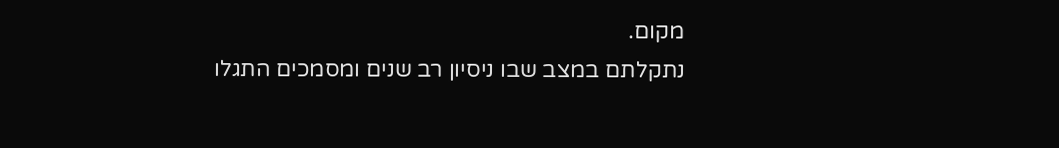מקום.
נתקלתם במצב שבו ניסיון רב שנים ומסמכים התגלו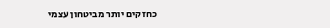כחזקים יותר מביטחון עצמי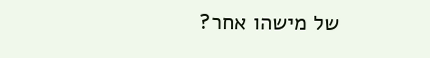של מישהו אחר?